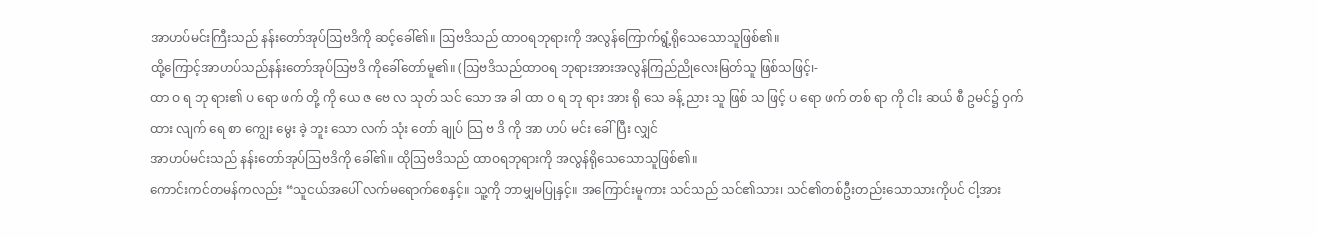အာဟပ်မင်းကြီးသည် နန်းတော်အုပ်ဩဗဒိကို ဆင့်ခေါ်၏။ ဩဗဒိသည် ထာဝရဘုရားကို အလွန်ကြောက်ရွံ့ရိုသေသောသူဖြစ်၏။
ထို့ကြောင့်အာဟပ်သည်နန်းတော်အုပ်သြဗဒိ ကိုခေါ်တော်မူ၏။ (သြဗဒိသည်ထာဝရ ဘုရားအားအလွန်ကြည်ညိုလေးမြတ်သူ ဖြစ်သဖြင့်၊-
ထာ ဝ ရ ဘု ရား၏ ပ ရော ဖက် တို့ ကို ယေ ဇ ဗေ လ သုတ် သင် သော အ ခါ ထာ ဝ ရ ဘု ရား အား ရို သေ ခန့် ညား သူ ဖြစ် သ ဖြင့် ပ ရော ဖက် တစ် ရာ ကို ငါး ဆယ် စီ ဥမင်၌ ဝှက် ထား လျက် ရေ စာ ကျွေး မွေး ခဲ့ ဘူး သော လက် သုံး တော် ချုပ် သြ ဗ ဒိ ကို အာ ဟပ် မင်း ခေါ် ပြီး လျှင်
အာဟပ်မင်းသည် နန်းတော်အုပ်ဩဗဒိကို ခေါ်၏။ ထိုဩဗဒိသည် ထာဝရဘုရားကို အလွန်ရိုသေသောသူဖြစ်၏။
ကောင်းကင်တမန်ကလည်း “သူငယ်အပေါ် လက်မရောက်စေနှင့်။ သူ့ကို ဘာမျှမပြုနှင့်။ အကြောင်းမူကား သင်သည် သင်၏သား၊ သင်၏တစ်ဦးတည်းသောသားကိုပင် ငါ့အား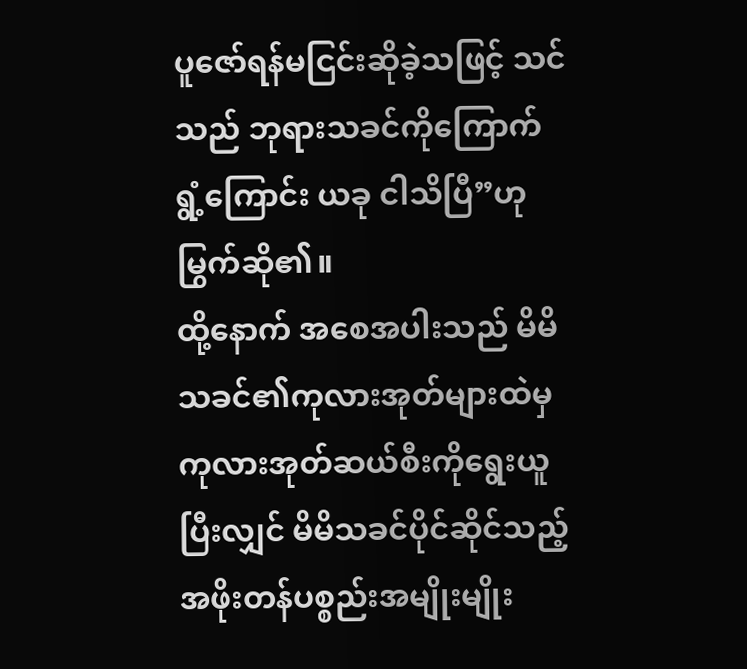ပူဇော်ရန်မငြင်းဆိုခဲ့သဖြင့် သင်သည် ဘုရားသခင်ကိုကြောက်ရွံ့ကြောင်း ယခု ငါသိပြီ”ဟု မြွက်ဆို၏။
ထို့နောက် အစေအပါးသည် မိမိသခင်၏ကုလားအုတ်များထဲမှ ကုလားအုတ်ဆယ်စီးကိုရွေးယူပြီးလျှင် မိမိသခင်ပိုင်ဆိုင်သည့်အဖိုးတန်ပစ္စည်းအမျိုးမျိုး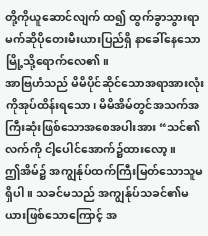တို့ကိုယူဆောင်လျက် ထ၍ ထွက်ခွာသွားရာ မက်ဆိုပိုတေးမီးယားပြည်ရှိ နာခေါ်နေသောမြို့သို့ရောက်လေ၏။
အာဗြဟံသည် မိမိပိုင်ဆိုင်သောအရာအားလုံးကိုအုပ်ထိန်းရသော၊ မိမိအိမ်တွင်အသက်အကြီးဆုံးဖြစ်သောအစေအပါးအား “သင်၏လက်ကို ငါ့ပေါင်အောက်၌ထားလော့။
ဤအိမ်၌ အကျွန်ုပ်ထက်ကြီးမြတ်သောသူမရှိပါ။ သခင်မသည် အကျွန်ုပ်သခင်၏မယားဖြစ်သောကြောင့် အ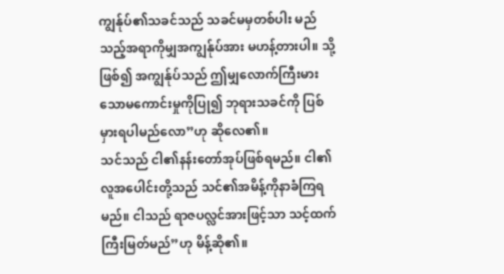ကျွန်ုပ်၏သခင်သည် သခင်မမှတစ်ပါး မည်သည့်အရာကိုမျှအကျွန်ုပ်အား မဟန့်တားပါ။ သို့ဖြစ်၍ အကျွန်ုပ်သည် ဤမျှလောက်ကြီးမားသောမကောင်းမှုကိုပြု၍ ဘုရားသခင်ကို ပြစ်မှားရပါမည်လော”ဟု ဆိုလေ၏။
သင်သည် ငါ၏နန်းတော်အုပ်ဖြစ်ရမည်။ ငါ၏လူအပေါင်းတို့သည် သင်၏အမိန့်ကိုနာခံကြရမည်။ ငါသည် ရာဇပလ္လင်အားဖြင့်သာ သင့်ထက်ကြီးမြတ်မည်”ဟု မိန့်ဆို၏။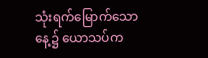သုံးရက်မြောက်သောနေ့၌ ယောသပ်က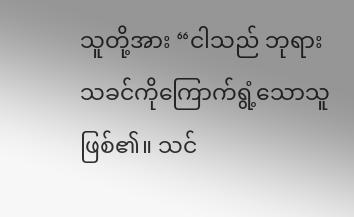သူတို့အား “ငါသည် ဘုရားသခင်ကိုကြောက်ရွံ့သောသူဖြစ်၏။ သင်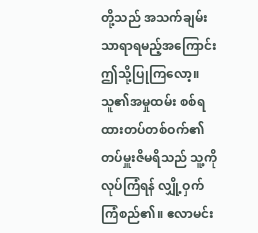တို့သည် အသက်ချမ်းသာရာရမည့်အကြောင်း ဤသို့ပြုကြလော့။
သူ၏အမှုထမ်း စစ်ရထားတပ်တစ်ဝက်၏တပ်မှူးဇိမရိသည် သူ့ကိုလုပ်ကြံရန် လျှို့ဝှက်ကြံစည်၏။ ဧလာမင်း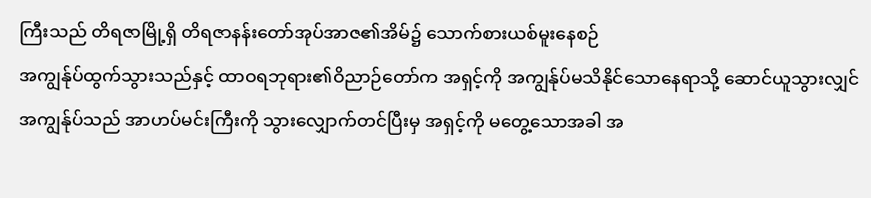ကြီးသည် တိရဇာမြို့ရှိ တိရဇာနန်းတော်အုပ်အာဇ၏အိမ်၌ သောက်စားယစ်မူးနေစဉ်
အကျွန်ုပ်ထွက်သွားသည်နှင့် ထာဝရဘုရား၏ဝိညာဉ်တော်က အရှင့်ကို အကျွန်ုပ်မသိနိုင်သောနေရာသို့ ဆောင်ယူသွားလျှင် အကျွန်ုပ်သည် အာဟပ်မင်းကြီးကို သွားလျှောက်တင်ပြီးမှ အရှင့်ကို မတွေ့သောအခါ အ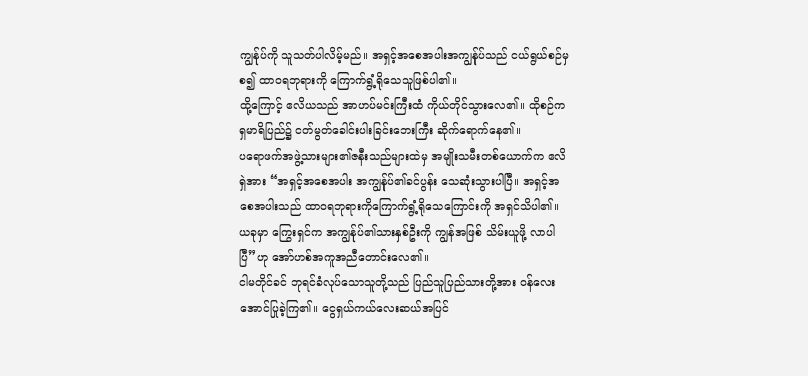ကျွန်ုပ်ကို သူသတ်ပါလိမ့်မည်။ အရှင့်အစေအပါးအကျွန်ုပ်သည် ငယ်ရွယ်စဉ်မှစ၍ ထာဝရဘုရားကို ကြောက်ရွံ့ရိုသေသူဖြစ်ပါ၏။
ထို့ကြောင့် ဧလိယသည် အာဟပ်မင်းကြီးထံ ကိုယ်တိုင်သွားလေ၏။ ထိုစဉ်က ရှမာရိပြည်၌ ငတ်မွတ်ခေါင်းပါးခြင်းဘေးကြီး ဆိုက်ရောက်နေ၏။
ပရောဖက်အဖွဲ့သားများ၏ဇနီးသည်များထဲမှ အမျိုးသမီးတစ်ယောက်က ဧလိရှဲအား “အရှင့်အစေအပါး အကျွန်ုပ်၏ခင်ပွန်း သေဆုံးသွားပါပြီ။ အရှင့်အစေအပါးသည် ထာဝရဘုရားကိုကြောက်ရွံ့ရိုသေကြောင်းကို အရှင်သိပါ၏။ ယခုမှာ ကြွေးရှင်က အကျွန်ုပ်၏သားနှစ်ဦးကို ကျွန်အဖြစ် သိမ်းယူဖို့ လာပါပြီ”ဟု အော်ဟစ်အကူအညီတောင်းလေ၏။
ငါမတိုင်ခင် ဘုရင်ခံလုပ်သောသူတို့သည် ပြည်သူပြည်သားတို့အား ဝန်လေးအောင်ပြုခဲ့ကြ၏။ ငွေရှယ်ကယ်လေးဆယ်အပြင်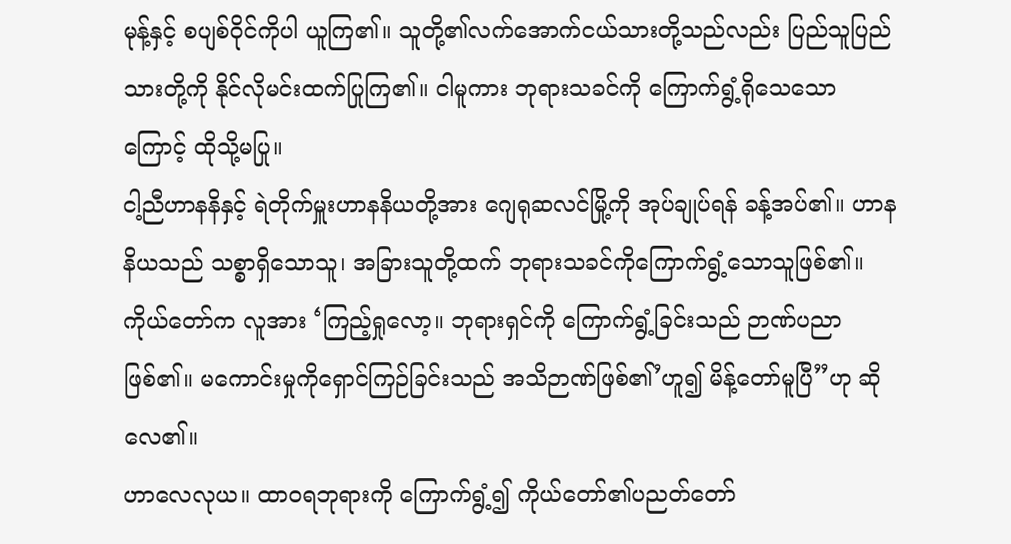မုန့်နှင့် စပျစ်ဝိုင်ကိုပါ ယူကြ၏။ သူတို့၏လက်အောက်ငယ်သားတို့သည်လည်း ပြည်သူပြည်သားတို့ကို နိုင်လိုမင်းထက်ပြုကြ၏။ ငါမူကား ဘုရားသခင်ကို ကြောက်ရွံ့ရိုသေသောကြောင့် ထိုသို့မပြု။
ငါ့ညီဟာနနိနှင့် ရဲတိုက်မှူးဟာနနိယတို့အား ဂျေရုဆလင်မြို့ကို အုပ်ချုပ်ရန် ခန့်အပ်၏။ ဟာနနိယသည် သစ္စာရှိသောသူ၊ အခြားသူတို့ထက် ဘုရားသခင်ကိုကြောက်ရွံ့သောသူဖြစ်၏။
ကိုယ်တော်က လူအား ‘ကြည့်ရှုလော့။ ဘုရားရှင်ကို ကြောက်ရွံ့ခြင်းသည် ဉာဏ်ပညာဖြစ်၏။ မကောင်းမှုကိုရှောင်ကြဉ်ခြင်းသည် အသိဉာဏ်ဖြစ်၏’ဟူ၍ မိန့်တော်မူပြီ”ဟု ဆိုလေ၏။
ဟာလေလုယ။ ထာဝရဘုရားကို ကြောက်ရွံ့၍ ကိုယ်တော်၏ပညတ်တော်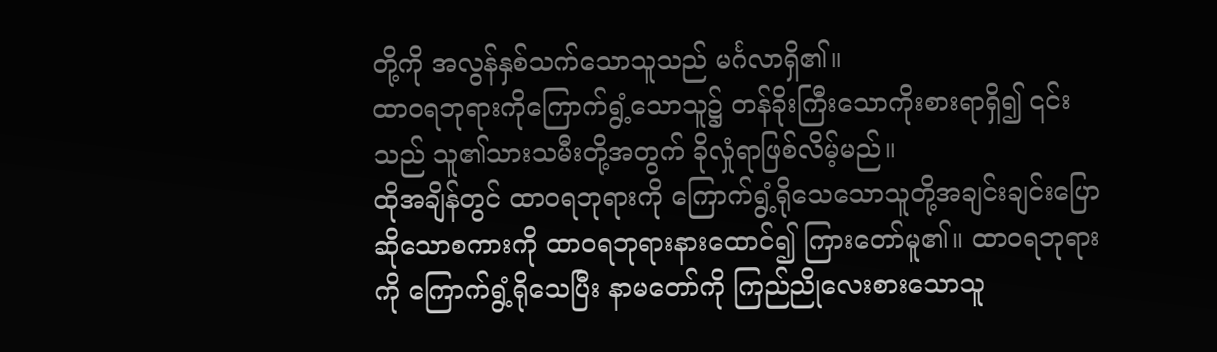တို့ကို အလွန်နှစ်သက်သောသူသည် မင်္ဂလာရှိ၏။
ထာဝရဘုရားကိုကြောက်ရွံ့သောသူ၌ တန်ခိုးကြီးသောကိုးစားရာရှိ၍ ၎င်းသည် သူ၏သားသမီးတို့အတွက် ခိုလှုံရာဖြစ်လိမ့်မည်။
ထိုအချိန်တွင် ထာဝရဘုရားကို ကြောက်ရွံ့ရိုသေသောသူတို့အချင်းချင်းပြောဆိုသောစကားကို ထာဝရဘုရားနားထောင်၍ ကြားတော်မူ၏။ ထာဝရဘုရားကို ကြောက်ရွံ့ရိုသေပြီး နာမတော်ကို ကြည်ညိုလေးစားသောသူ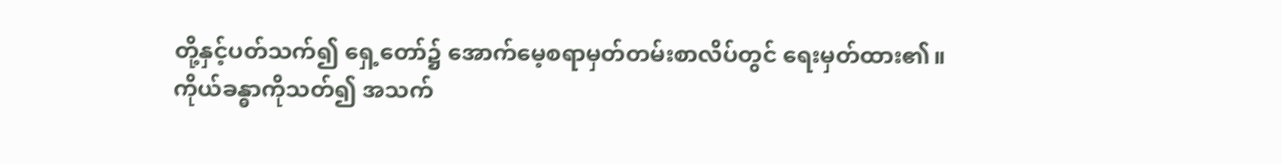တို့နှင့်ပတ်သက်၍ ရှေ့တော်၌ အောက်မေ့စရာမှတ်တမ်းစာလိပ်တွင် ရေးမှတ်ထား၏။
ကိုယ်ခန္ဓာကိုသတ်၍ အသက်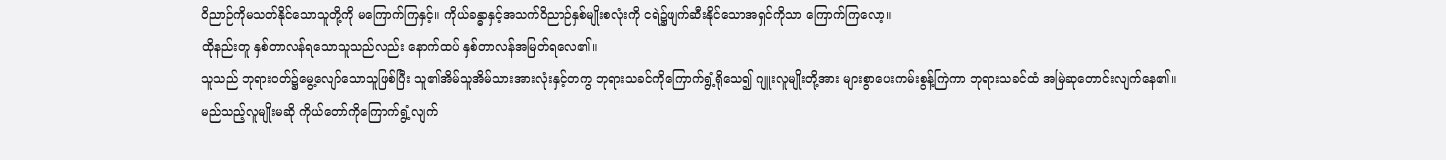ဝိညာဉ်ကိုမသတ်နိုင်သောသူတို့ကို မကြောက်ကြနှင့်။ ကိုယ်ခန္ဓာနှင့်အသက်ဝိညာဉ်နှစ်မျိုးစလုံးကို ငရဲ၌ဖျက်ဆီးနိုင်သောအရှင်ကိုသာ ကြောက်ကြလော့။
ထိုနည်းတူ နှစ်တာလန်ရသောသူသည်လည်း နောက်ထပ် နှစ်တာလန်အမြတ်ရလေ၏။
သူသည် ဘုရားဝတ်၌မွေ့လျော်သောသူဖြစ်ပြီး သူ၏အိမ်သူအိမ်သားအားလုံးနှင့်တကွ ဘုရားသခင်ကိုကြောက်ရွံ့ရိုသေ၍ ဂျူးလူမျိုးတို့အား များစွာပေးကမ်းစွန့်ကြဲကာ ဘုရားသခင်ထံ အမြဲဆုတောင်းလျက်နေ၏။
မည်သည့်လူမျိုးမဆို ကိုယ်တော်ကိုကြောက်ရွံ့လျက်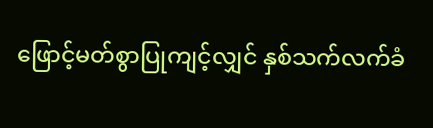ဖြောင့်မတ်စွာပြုကျင့်လျှင် နှစ်သက်လက်ခံ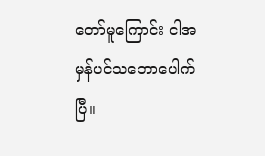တော်မူကြောင်း ငါအမှန်ပင်သဘောပေါက်ပြီ။